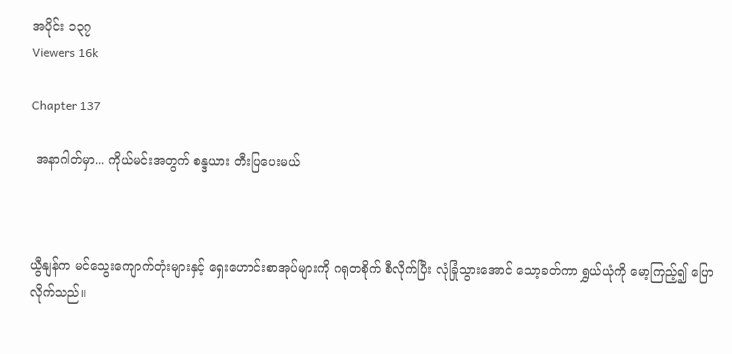အပိုင်း ၁၃၇
Viewers 16k

Chapter 137

 အနာဂါတ်မှာ... ကိုယ်မင်းအတွက် စန္ဒယား တီးပြပေးမယ်



ယွီနျန်က မင်သွေးကျောက်တုံးများနှင့် ရှေးဟောင်းစာအုပ်များကို ဂရုတစိုက် စီလိုက်ပြီး လုံခြုံသွားအောင် သော့ခတ်ကာ ရွှယ်ယုံကို မော့ကြည့်၍ ပြောလိုက်သည်။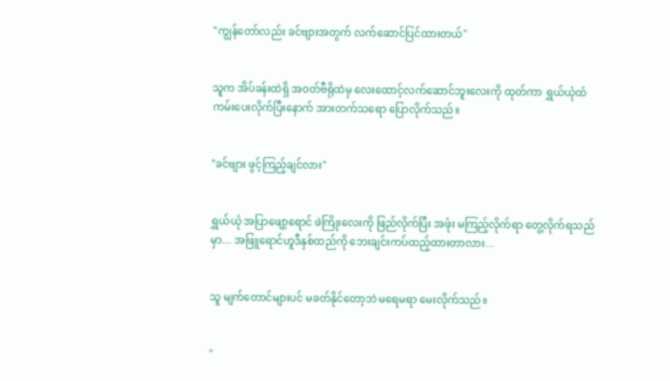"ကျွန်တော်လည်း ခင်ဗျားအတွက် လက်ဆောင်ပြင်ထားတယ်"


သူက အိပ်ခန်းထဲရှိ အဝတ်ဗီရိုထဲမှ လေးထောင့်လက်ဆောင်ဘူးလေးကို ထုတ်ကာ ရွှယ်ယုံထံ ကမ်းပေးလိုက်ပြီးနောက် အားတက်သရော ပြောလိုက်သည်။


"ခင်ဗျား ဖွင့်ကြည့်ချင်လား"


ရွှယ်ယုံ အပြာဖျော့ရောင် ဖဲကြိုးလေးကို ဖြည်လိုက်ပြီး အဖုံး မကြည့်လိုက်ရာ တွေ့လိုက်ရသည်မှာ... အဖြူရောင်ဟူဒီနှစ်ထည်ကို ဘေးချင်းကပ်ထည့်ထားတာလား...


သူ မျက်တောင်များပင် မခတ်နိုင်တော့ဘဲ မရေမရာ မေးလိုက်သည်။


"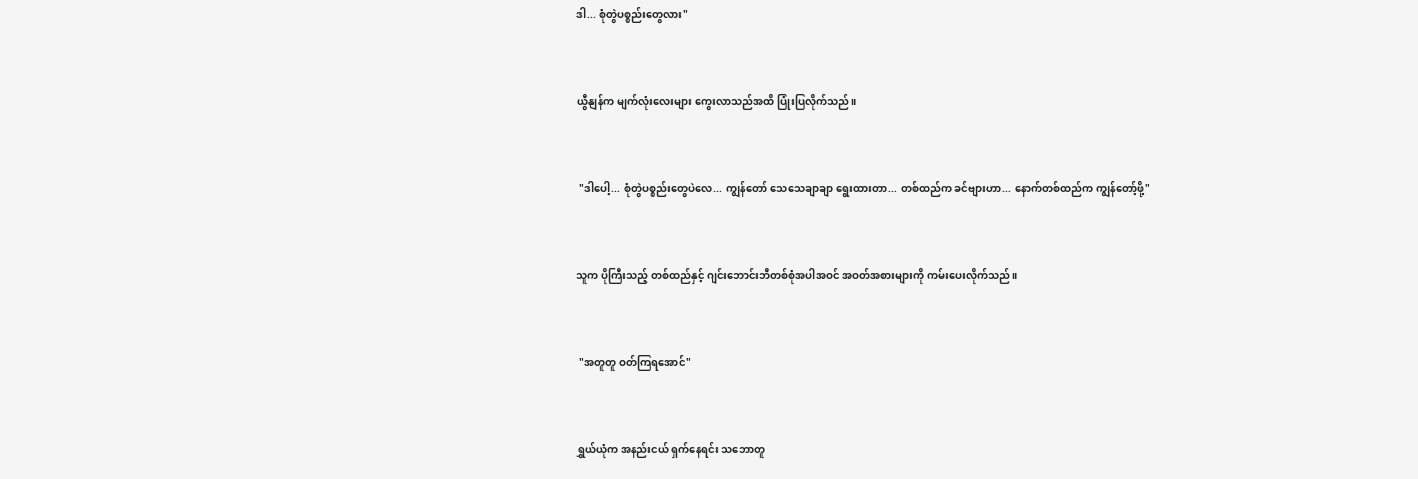ဒါ... စုံတွဲပစ္စည်းတွေလား"


ယွီနျန်က မျက်လုံးလေးများ ကွေးလာသည်အထိ ပြုံးပြလိုက်သည်။


 "ဒါပေါ့... စုံတွဲပစ္စည်းတွေပဲလေ... ကျွန်တော် သေသေချာချာ ရွေးထားတာ... တစ်ထည်က ခင်ဗျားဟာ... နောက်တစ်ထည်က ကျွန်တော့်ဖို့"


သူက ပိုကြီးသည့် တစ်ထည်နှင့် ဂျင်းဘောင်းဘီတစ်စုံအပါအဝင် အဝတ်အစားများကို ကမ်းပေးလိုက်သည်။


 "အတူတူ ဝတ်ကြရအောင်"


ရွှယ်ယုံက အနည်းငယ် ရှက်နေရင်း သဘောတူ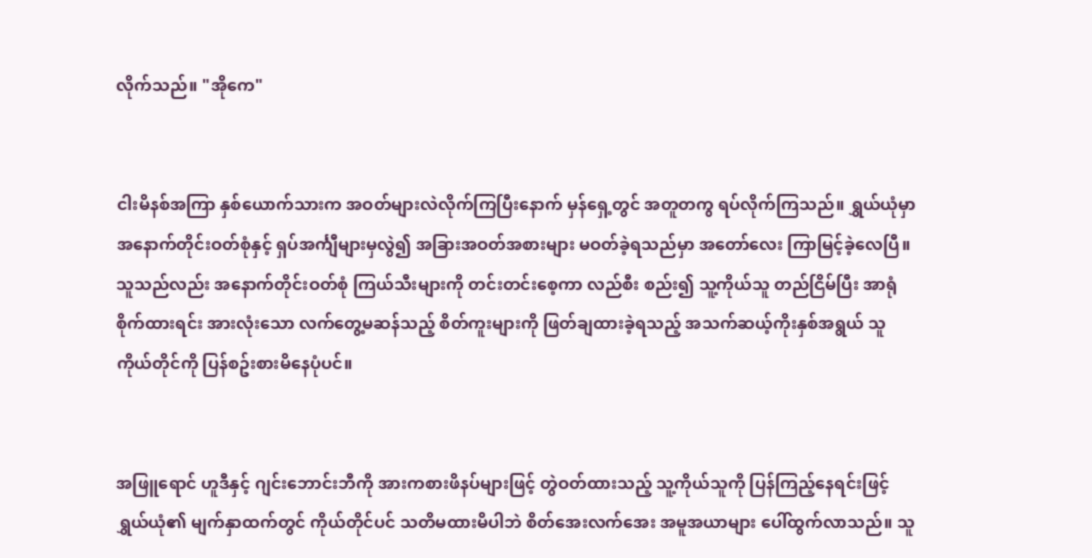လိုက်သည်။ "အိုကေ"


ငါးမိနစ်အကြာ နှစ်ယောက်သားက အဝတ်များလဲလိုက်ကြပြီးနောက် မှန်ရှေ့တွင် အတူတကွ ရပ်လိုက်ကြသည်။ ရွှယ်ယုံမှာ အနောက်တိုင်းဝတ်စုံနှင့် ရှပ်အင်္ကျီများမှလွဲ၍ အခြားအဝတ်အစားများ မဝတ်ခဲ့ရသည်မှာ အတော်လေး ကြာမြင့်ခဲ့လေပြီ။ သူသည်လည်း အနောက်တိုင်းဝတ်စုံ ကြယ်သီးများကို တင်းတင်းစေ့ကာ လည်စီး စည်း၍ သူ့ကိုယ်သူ တည်ငြိမ်ပြီး အာရုံစိုက်ထားရင်း အားလုံးသော လက်တွေ့မဆန်သည့် စိတ်ကူးများကို ဖြတ်ချထားခဲ့ရသည့် အသက်ဆယ့်ကိုးနှစ်အရွယ် သူကိုယ်တိုင်ကို ပြန်စဥ်းစားမိနေပုံပင်။


အဖြူရောင် ဟူဒီနှင့် ဂျင်းဘောင်းဘီကို အားကစားဖိနပ်များဖြင့် တွဲဝတ်ထားသည့် သူ့ကိုယ်သူကို ပြန်ကြည့်နေရင်းဖြင့် ရွှယ်ယုံ၏ မျက်နှာထက်တွင် ကိုယ်တိုင်ပင် သတိမထားမိပါဘဲ စိတ်အေးလက်အေး အမူအယာများ ပေါ်ထွက်လာသည်။ သူ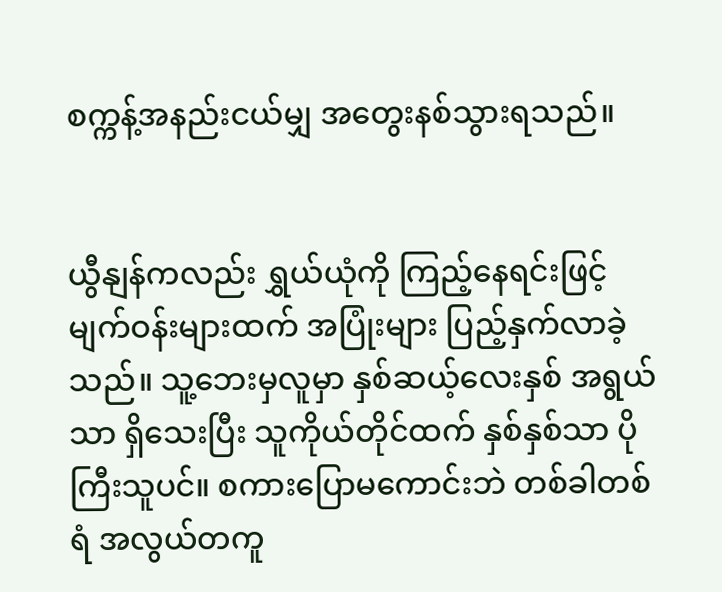စက္ကန့်အနည်းငယ်မျှ အတွေးနစ်သွားရသည်။


ယွီနျန်ကလည်း ရွှယ်ယုံကို ကြည့်နေရင်းဖြင့် မျက်ဝန်းများထက် အပြုံးများ ပြည့်နှက်လာခဲ့သည်။ သူ့ဘေးမှလူမှာ နှစ်ဆယ့်လေးနှစ် အရွယ်သာ ရှိသေးပြီး သူကိုယ်တိုင်ထက် နှစ်နှစ်သာ ပိုကြီးသူပင်။ စကားပြောမကောင်းဘဲ တစ်ခါတစ်ရံ အလွယ်တကူ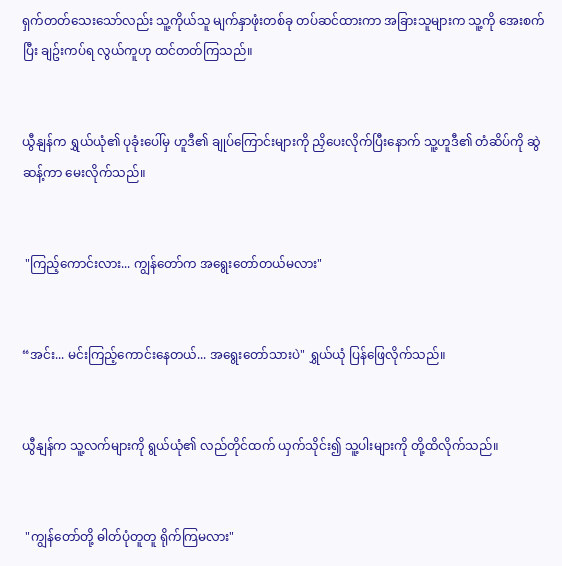ရှက်တတ်သေးသော်လည်း သူ့ကိုယ်သူ မျက်နှာဖုံးတစ်ခု တပ်ဆင်ထားကာ အခြားသူများက သူ့ကို အေးစက်ပြီး ချဥ်းကပ်ရ လွယ်ကူဟု ထင်တတ်ကြသည်။


ယွီနျန်က ရွှယ်ယုံ၏ ပုခုံးပေါ်မှ ဟူဒီ၏ ချုပ်ကြောင်းများကို ညှိပေးလိုက်ပြီးနောက် သူ့ဟူဒီ၏ တံဆိပ်ကို ဆွဲဆန့်ကာ မေးလိုက်သည်။


 "ကြည့်ကောင်းလား... ကျွန်တော်က အရွေးတော်တယ်မလား"


“အင်း... မင်းကြည့်ကောင်းနေတယ်... အရွေးတော်သားပဲ" ရွှယ်ယုံ ပြန်ဖြေလိုက်သည်။


ယွီနျန်က သူ့လက်များကို ရွယ်ယုံ၏ လည်တိုင်ထက် ယှက်သိုင်း၍ သူ့ပါးများကို တို့ထိလိုက်သည်။


 "ကျွန်တော်တို့ ဓါတ်ပုံတူတူ ရိုက်ကြမလား"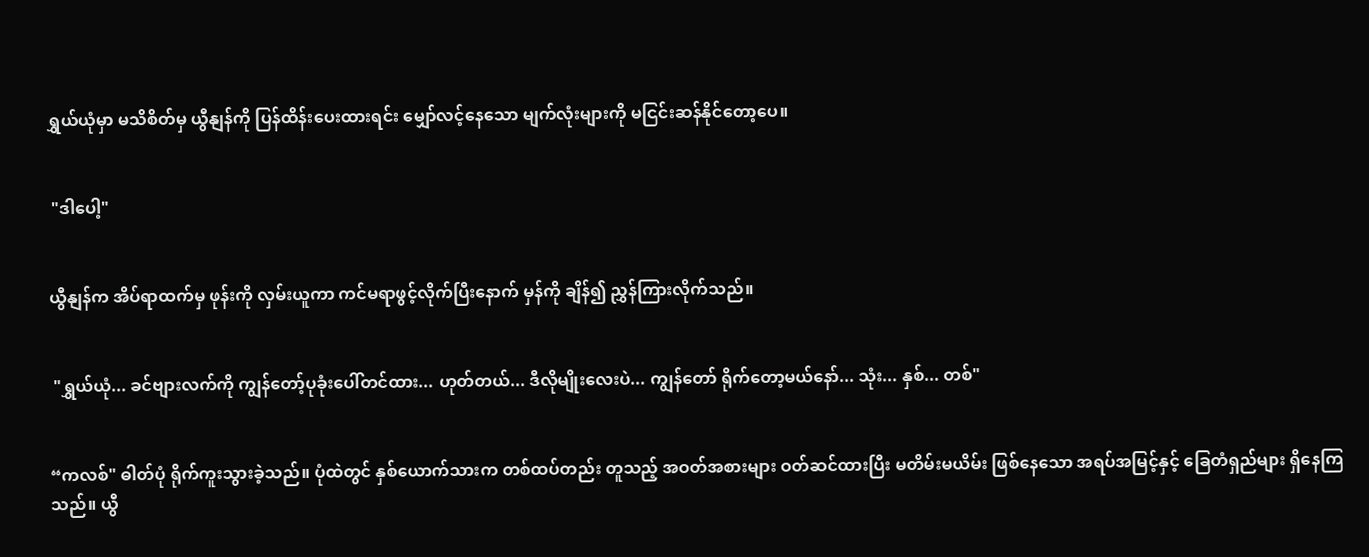ရွှယ်ယုံမှာ မသိစိတ်မှ ယွီနျန်ကို ပြန်ထိန်းပေးထားရင်း မျှော်လင့်နေသော မျက်လုံးများကို မငြင်းဆန်နိုင်တော့ပေ။


 "ဒါပေါ့"


ယွီနျန်က အိပ်ရာထက်မှ ဖုန်းကို လှမ်းယူကာ ကင်မရာဖွင့်လိုက်ပြီးနောက် မှန်ကို ချိန်၍ ညွှန်ကြားလိုက်သည်။


 "ရွှယ်ယုံ... ခင်ဗျားလက်ကို ကျွန်တော့်ပုခုံးပေါ်တင်ထား... ဟုတ်တယ်... ဒီလိုမျိုးလေးပဲ... ကျွန်တော် ရိုက်တော့မယ်နော်... သုံး... နှစ်... တစ်"


“ကလစ်" ဓါတ်ပုံ ရိုက်ကူးသွားခဲ့သည်။ ပုံထဲတွင် နှစ်ယောက်သားက တစ်ထပ်တည်း တူသည့် အဝတ်အစားများ ဝတ်ဆင်ထားပြီး မတိမ်းမယိမ်း ဖြစ်နေသော အရပ်အမြင့်နှင့် ခြေတံရှည်များ ရှိနေကြသည်။ ယွီ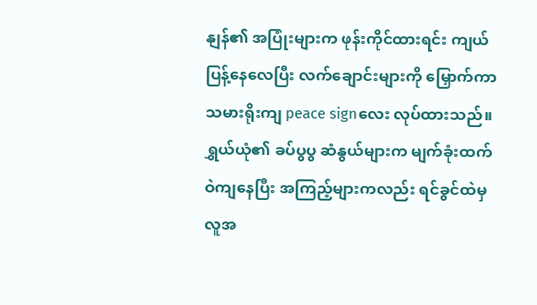နျန်၏ အပြုံးများက ဖုန်းကိုင်ထားရင်း ကျယ်ပြန့်နေလေပြီး လက်ချောင်းများကို မြှောက်ကာ သမားရိုးကျ peace signလေး လုပ်ထားသည်။ ရွှယ်ယုံ၏ ခပ်ပွပွ ဆံနွယ်များက မျက်ခုံးထက် ဝဲကျနေပြီး အကြည့်များကလည်း ရင်ခွင်ထဲမှလူအ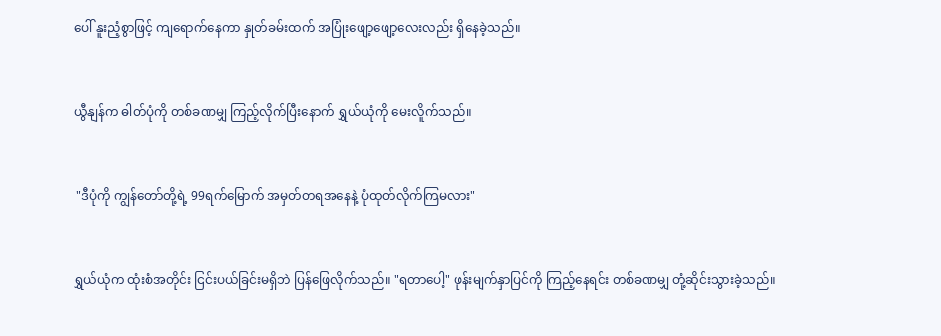ပေါ် နူးညံ့စွာဖြင့် ကျရောက်နေကာ နှုတ်ခမ်းထက် အပြုံးဖျော့ဖျော့လေးလည်း ရှိနေခဲ့သည်။


ယွီနျန်က ဓါတ်ပုံကို တစ်ခဏမျှ ကြည့်လိုက်ပြီးနောက် ရွှယ်ယုံကို မေးလိူက်သည်။


 "ဒီပုံကို ကျွန်တော်တို့ရဲ့ 99ရက်မြောက် အမှတ်တရအနေနဲ့ ပုံထုတ်လိုက်ကြမလား"


ရွှယ်ယုံက ထုံးစံအတိုင်း ငြင်းပယ်ခြင်းမရှိဘဲ ပြန်ဖြေလိုက်သည်။ "ရတာပေါ့" ဖုန်းမျက်နှာပြင်ကို ကြည့်နေရင်း တစ်ခဏမျှ တုံ့ဆိုင်းသွားခဲ့သည်။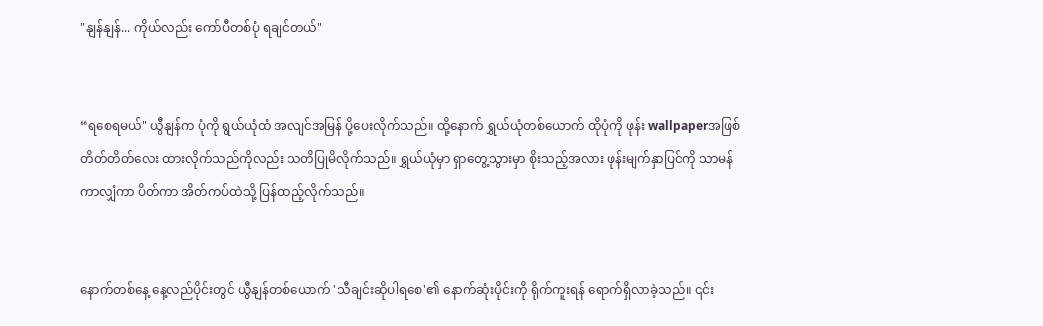"နျန်နျန်... ကိုယ်လည်း ကော်ပီတစ်ပုံ ရချင်တယ်"


“ရစေရမယ်" ယွီနျန်က ပုံကို ရွယ်ယုံထံ အလျင်အမြန် ပို့ပေးလိုက်သည်။ ထို့နောက် ရွှယ်ယုံတစ်ယောက် ထိုပုံကို ဖုန်း wallpaperအဖြစ် တိတ်တိတ်လေး ထားလိုက်သည်ကိုလည်း သတိပြုမိလိုက်သည်။ ရွှယ်ယုံမှာ ရှာတွေ့သွားမှာ စိုးသည့်အလား ဖုန်းမျက်နှာပြင်ကို သာမန်ကာလျှံကာ ပိတ်ကာ အိတ်ကပ်ထဲသို့ ပြန်ထည့်လိုက်သည်။


နောက်တစ်နေ့ နေ့လည်ပိုင်းတွင် ယွီနျန်တစ်ယောက် 'သီချင်းဆိုပါရစေ'၏ နောက်ဆုံးပိုင်းကို ရိုက်ကူးရန် ရောက်ရှိလာခဲ့သည်။ ၎င်း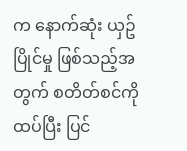က နောက်ဆုံး ယှဥ်ပြိုင်မှု ဖြစ်သည့်အတွက် စတိတ်စင်ကို ထပ်ပြီး ပြင်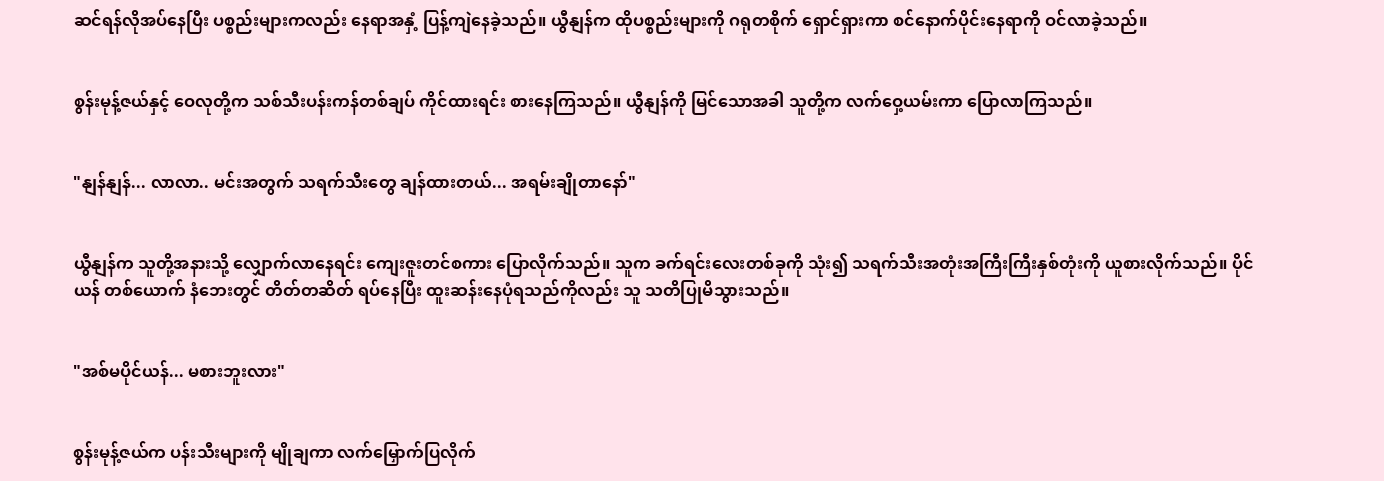ဆင်ရန်လိုအပ်နေပြီး ပစ္စည်းများကလည်း နေရာအနှံ့ ပြန့်ကျဲနေခဲ့သည်။ ယွီနျန်က ထိုပစ္စည်းများကို ဂရုတစိုက် ရှောင်ရှားကာ စင်နောက်ပိုင်းနေရာကို ဝင်လာခဲ့သည်။


စွန်းမုန့်ဇယ်နှင့် ဝေလုတို့က သစ်သီးပန်းကန်တစ်ချပ် ကိုင်ထားရင်း စားနေကြသည်။ ယွီနျန်ကို မြင်သောအခါ သူတို့က လက်ဝှေ့ယမ်းကာ ပြောလာကြသည်။


"နျန်နျန်... လာလာ.. မင်းအတွက် သရက်သီးတွေ ချန်ထားတယ်... အရမ်းချိုတာနော်"


ယွီနျန်က သူတို့အနားသို့ လျှောက်လာနေရင်း ကျေးဇူးတင်စကား ပြောလိုက်သည်။ သူက ခက်ရင်းလေးတစ်ခုကို သုံး၍ သရက်သီးအတုံးအကြီးကြီးနှစ်တုံးကို ယူစားလိုက်သည်။ ပိုင်ယန် တစ်ယောက် နံဘေးတွင် တိတ်တဆိတ် ရပ်နေပြီး ထူးဆန်းနေပုံရသည်ကိုလည်း သူ သတိပြုမိသွားသည်။


"အစ်မပိုင်ယန်... မစားဘူးလား"


စွန်းမုန့်ဇယ်က ပန်းသီးများကို မျိုချကာ လက်မြှောက်ပြလိုက်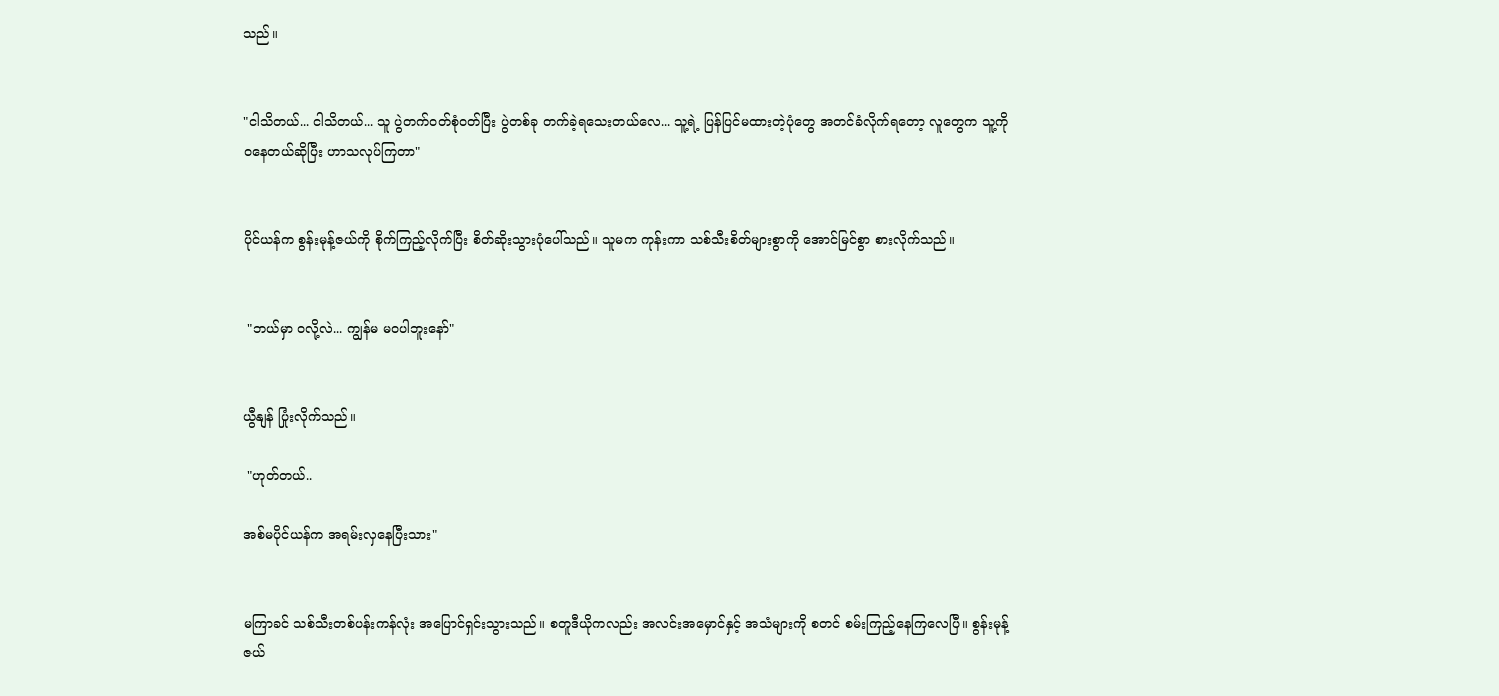သည်။


"ငါသိတယ်... ငါသိတယ်... သူ ပွဲတက်ဝတ်စုံဝတ်ပြီး ပွဲတစ်ခု တက်ခဲ့ရသေးတယ်လေ... သူ့ရဲ့ ပြန်ပြင်မထားတဲ့ပုံတွေ အတင်ခံလိုက်ရတော့ လူတွေက သူ့ကို ဝနေတယ်ဆိုပြီး ဟာသလုပ်ကြတာ"


ပိုင်ယန်က စွန်းမုန့်ဇယ်ကို စိုက်ကြည့်လိုက်ပြီး စိတ်ဆိုးသွားပုံပေါ်သည်။ သူမက ကုန်းကာ သစ်သီးစိတ်များစွာကို အောင်မြင်စွာ စားလိုက်သည်။


 "ဘယ်မှာ ဝလို့လဲ... ကျွန်မ မဝပါဘူးနော်"


ယွီနျန် ပြုံးလိုက်သည်။

 "ဟုတ်တယ်..

အစ်မပိုင်ယန်က အရမ်းလှနေပြီးသား"


မကြာခင် သစ်သီးတစ်ပန်းကန်လုံး အပြောင်ရှင်းသွားသည်။ စတူဒီယိုကလည်း အလင်းအမှောင်နှင့် အသံများကို စတင် စမ်းကြည့်နေကြလေပြီ။ စွန်းမုန့်ဇယ်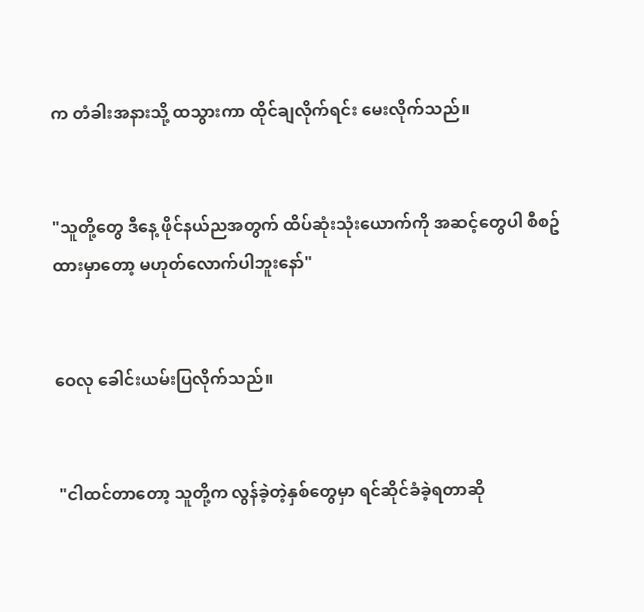က တံခါးအနားသို့ ထသွားကာ ထိုင်ချလိုက်ရင်း မေးလိုက်သည်။


"သူတို့တွေ ဒီနေ့ ဖိုင်နယ်ညအတွက် ထိပ်ဆုံးသုံးယောက်ကို အဆင့်တွေပါ စီစဥ်ထားမှာတော့ မဟုတ်လောက်ပါဘူးနော်"


ဝေလု ခေါင်းယမ်းပြလိုက်သည်။


 "ငါထင်တာတော့ သူတို့က လွန်ခဲ့တဲ့နှစ်တွေမှာ ရင်ဆိုင်ခံခဲ့ရတာဆို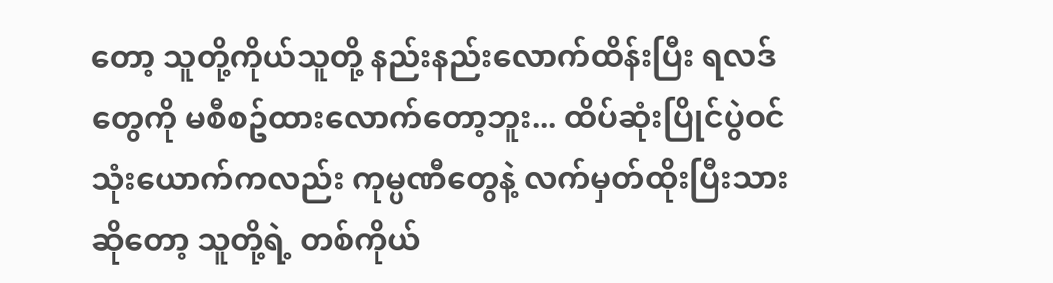တော့ သူတို့ကိုယ်သူတို့ နည်းနည်းလောက်ထိန်းပြီး ရလဒ်တွေကို မစီစဥ်ထားလောက်တော့ဘူး... ထိပ်ဆုံးပြိုင်ပွဲဝင် သုံးယောက်ကလည်း ကုမ္ပဏီတွေနဲ့ လက်မှတ်ထိုးပြီးသားဆိုတော့ သူတို့ရဲ့ တစ်ကိုယ်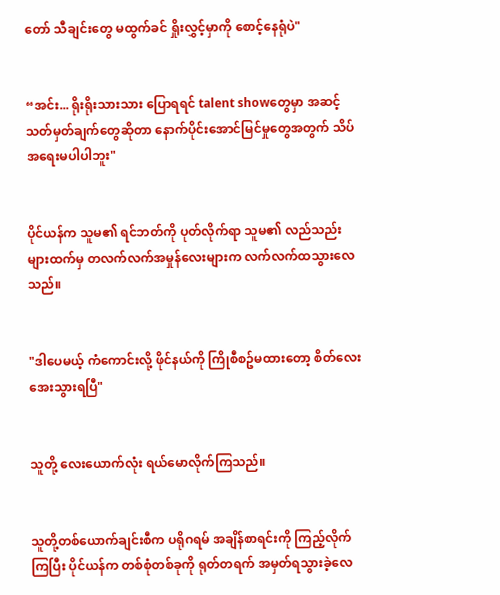တော် သီချင်းတွေ မထွက်ခင် ရှိုးလွှင့်မှာကို စောင့်နေရုံပဲ"


“အင်း... ရိုးရိုးသားသား ပြောရရင် talent showတွေမှာ အဆင့်သတ်မှတ်ချက်တွေဆိုတာ နောက်ပိုင်းအောင်မြင်မှုတွေအတွက် သိပ်အရေးမပါပါဘူး"


ပိုင်ယန်က သူမ၏ ရင်ဘတ်ကို ပုတ်လိုက်ရာ သူမ၏ လည်သည်းများထက်မှ တလက်လက်အမှုန်လေးများက လက်လက်ထသွားလေသည်။


"ဒါပေမယ့် ကံကောင်းလို့ ဖိုင်နယ်ကို ကြိုစီစဥ်မထားတော့ စိတ်လေးအေးသွားရပြီ"


သူတို့ လေးယောက်လုံး ရယ်မောလိုက်ကြသည်။


သူတို့တစ်ယောက်ချင်းစီက ပရိုဂရမ် အချိန်စာရင်းကို ကြည့်လိုက်ကြပြီး ပိုင်ယန်က တစ်စုံတစ်ခုကို ရုတ်တရက် အမှတ်ရသွားခဲ့လေ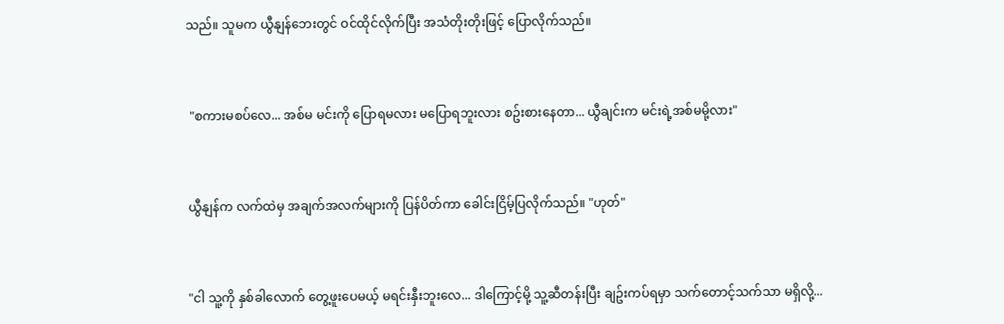သည်။ သူမက ယွီနျန်ဘေးတွင် ဝင်ထိုင်လိုက်ပြီး အသံတိုးတိုးဖြင့် ပြောလိုက်သည်။


 "စကားမစပ်လေ... အစ်မ မင်းကို ပြောရမလား မပြောရဘူးလား စဥ်းစားနေတာ... ယွီချင်းက မင်းရဲ့အစ်မမို့လား"


ယွီနျန်က လက်ထဲမှ အချက်အလက်များကို ပြန်ပိတ်ကာ ခေါင်းငြိမ့်ပြလိုက်သည်။ "ဟုတ်"


"ငါ သူ့ကို နှစ်ခါလောက် တွေ့ဖူးပေမယ့် မရင်းနှီးဘူးလေ... ဒါကြောင့်မို့ သူ့ဆီတန်းပြီး ချဥ်းကပ်ရမှာ သက်တောင့်သက်သာ မရှိလို့...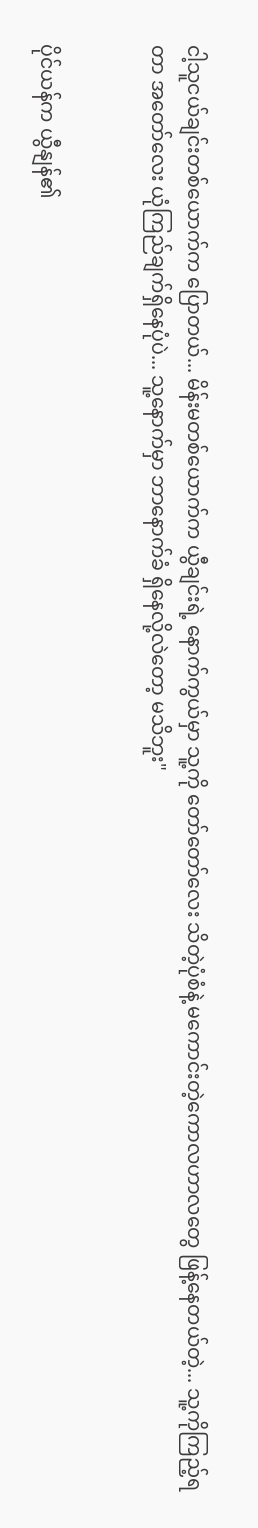ငါ့သူငယ်ချင်းတစ်ယောက်က ပြောတယ်... မိန်းမတစ်ယောက်က ယွီချင်းရဲ့ နောက်ကွယ်မှာ သူ့ကို တော်တော်လေး သိတဲ့ပုံစံနဲ့ မကောင်းတဲ့ကောလဟာလတွေ ဖြန့်နေတယ်တဲ့... သူ့ကိုကြည့်ရတာ အတော်လေး ယုံကြည်ချက်ရှိနေပုံပဲ... သူ့နောက်မှာ ဘာနောက်ခံ ရှိနေလို့လဲတော့ မသိဘူး"


ပိုင်ယန်က ယွီနျန်၏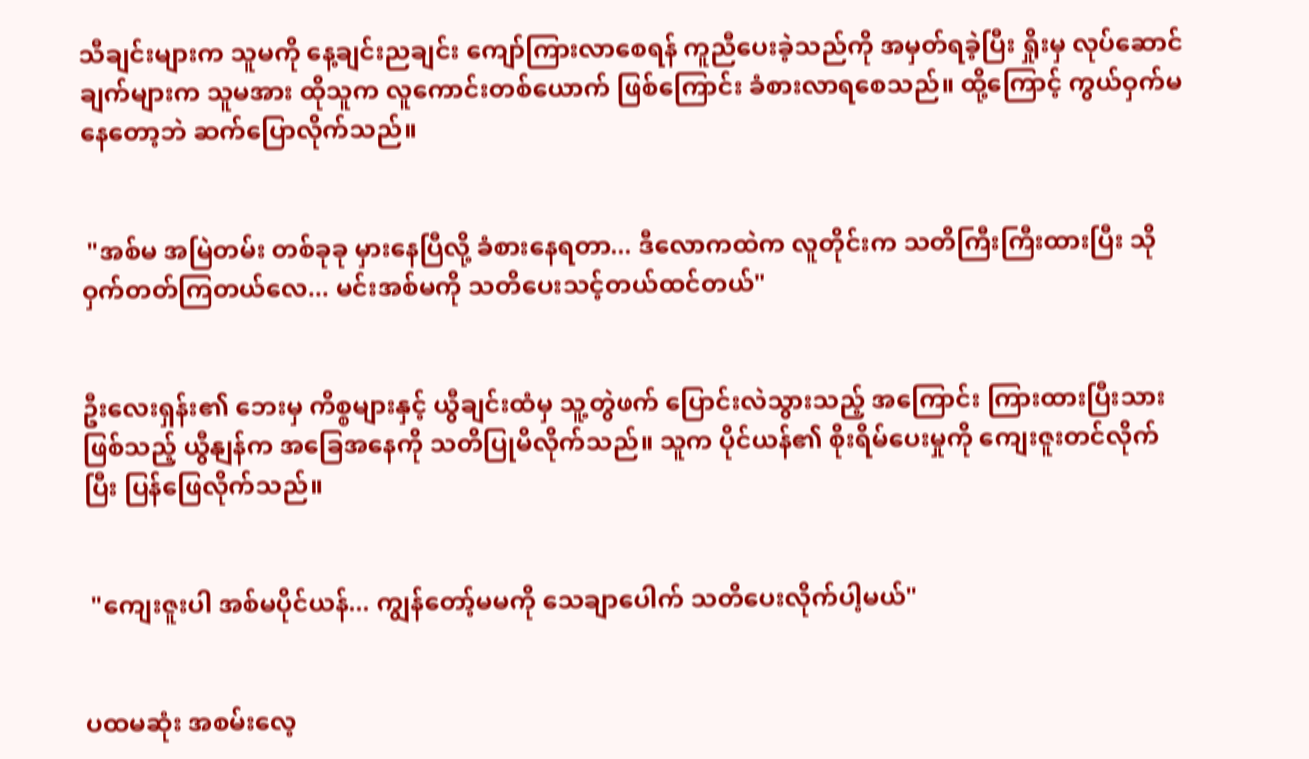သီချင်းများက သူမကို နေ့ချင်းညချင်း ကျော်ကြားလာစေရန် ကူညီပေးခဲ့သည်ကို အမှတ်ရခဲ့ပြီး ရှိုးမှ လုပ်ဆောင်ချက်များက သူမအား ထိုသူက လူကောင်းတစ်ယောက် ဖြစ်ကြောင်း ခံစားလာရစေသည်။ ထို့ကြောင့် ကွယ်ဝှက်မနေတော့ဘဲ ဆက်ပြောလိုက်သည်။


 "အစ်မ အမြဲတမ်း တစ်ခုခု မှားနေပြီလို့ ခံစားနေရတာ... ဒီလောကထဲက လူတိုင်းက သတိကြီးကြီးထားပြီး သိုဝှက်တတ်ကြတယ်လေ... မင်းအစ်မကို သတိပေးသင့်တယ်ထင်တယ်"


ဦးလေးရှန်း၏ ဘေးမှ ကိစ္စများနှင့် ယွီချင်းထံမှ သူ့တွဲဖက် ပြောင်းလဲသွားသည့် အကြောင်း ကြားထားပြီးသား ဖြစ်သည့် ယွီနျန်က အခြေအနေကို သတိပြုမိလိုက်သည်။ သူက ပိုင်ယန်၏ စိုးရိမ်ပေးမှုကို ကျေးဇူးတင်လိုက်ပြီး ပြန်ဖြေလိုက်သည်။


 "ကျေးဇူးပါ အစ်မပိုင်ယန်... ကျွန်တော့်မမကို သေချာပေါက် သတိပေးလိုက်ပါ့မယ်"


ပထမဆုံး အစမ်းလေ့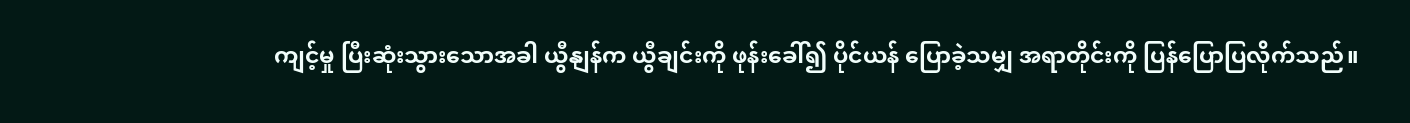ကျင့်မှု ပြီးဆုံးသွားသောအခါ ယွီနျန်က ယွီချင်းကို ဖုန်းခေါ်၍ ပိုင်ယန် ပြောခဲ့သမျှ အရာတိုင်းကို ပြန်ပြောပြလိုက်သည်။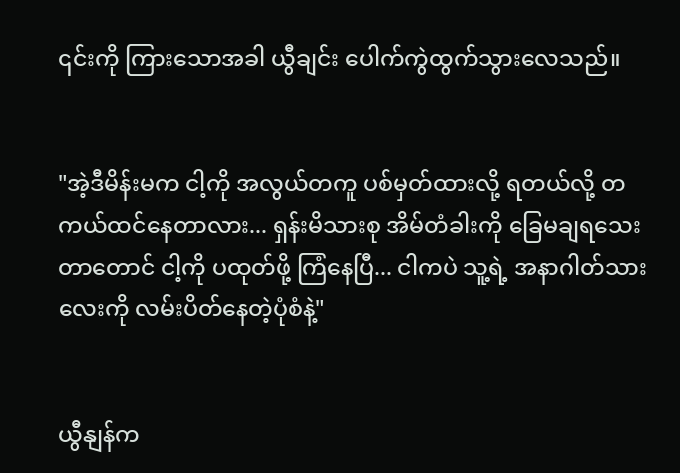၎င်းကို ကြားသောအခါ ယွီချင်း ပေါက်ကွဲထွက်သွားလေသည်။


"အဲ့ဒီမိန်းမက ငါ့ကို အလွယ်တကူ ပစ်မှတ်ထားလို့ ရတယ်လို့ တကယ်ထင်နေတာလား... ရှန်းမိသားစု အိမ်တံခါးကို ခြေမချရသေးတာတောင် ငါ့ကို ပထုတ်ဖို့ ကြံနေပြီ... ငါကပဲ သူ့ရဲ့ အနာဂါတ်သားလေးကို လမ်းပိတ်နေတဲ့ပုံစံနဲ့"


ယွီနျန်က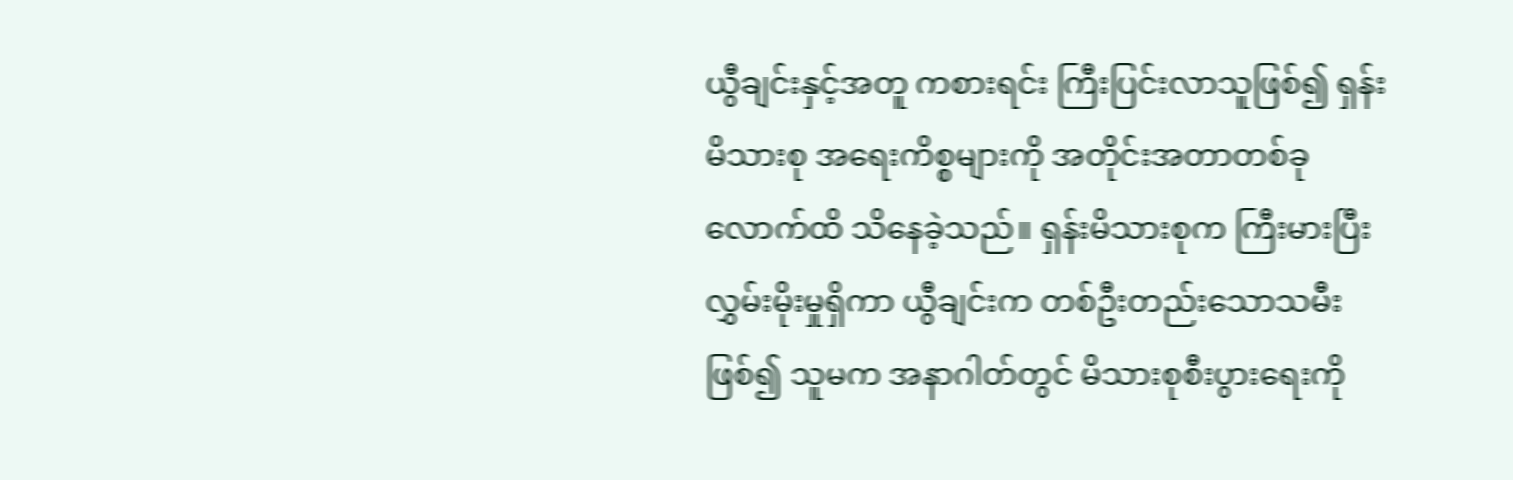ယွီချင်းနှင့်အတူ ကစားရင်း ကြီးပြင်းလာသူဖြစ်၍ ရှန်းမိသားစု အရေးကိစ္စများကို အတိုင်းအတာတစ်ခုလောက်ထိ သိနေခဲ့သည်။ ရှန်းမိသားစုက ကြီးမားပြီး လွှမ်းမိုးမှုရှိကာ ယွီချင်းက တစ်ဦးတည်းသောသမီးဖြစ်၍ သူမက အနာဂါတ်တွင် မိသားစုစီးပွားရေးကို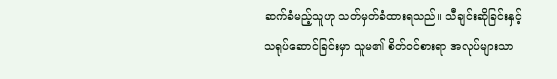ဆက်ခံမည့်သူဟု သတ်မှတ်ခံထားရသည်။ သီချင်းဆိုခြင်းနှင့် သရုပ်ဆောင်ခြင်းမှာ သူမ၏ စိတ်ဝင်စားရာ အလုပ်များသာ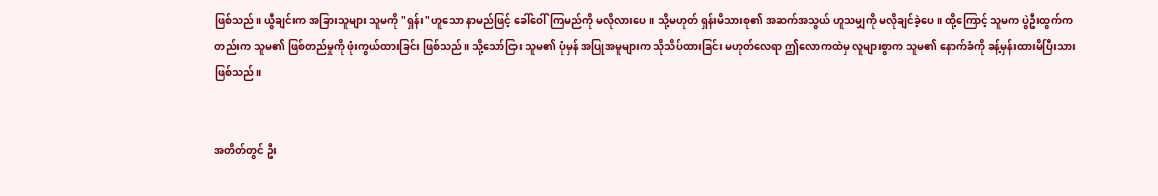ဖြစ်သည်။ ယွီချင်းက အခြားသူများ သူမကို "ရှန်း"ဟူသော နာမည်ဖြင့် ခေါ်ဝေါ်ကြမည်ကို မလိုလားပေ။ သို့မဟုတ် ရှန်းမိသားစု၏ အဆက်အသွယ် ဟူသမျှကို မလိုချင်ခဲ့ပေ။ ထို့ကြောင့် သူမက ပွဲဦးထွက်ကတည်းက သူမ၏ ဖြစ်တည်မှုကို ဖုံးကွယ်ထားခြင်း ဖြစ်သည်။ သို့သော်ငြား သူမ၏ ပုံမှန် အပြုအမူများက သိုသိပ်ထားခြင်း မဟုတ်လေရာ ဤလောကထဲမှ လူများစွာက သူမ၏ နောက်ခံကို ခန့်မှန်းထားမိပြီးသား ဖြစ်သည်။


အတိတ်တွင် ဦး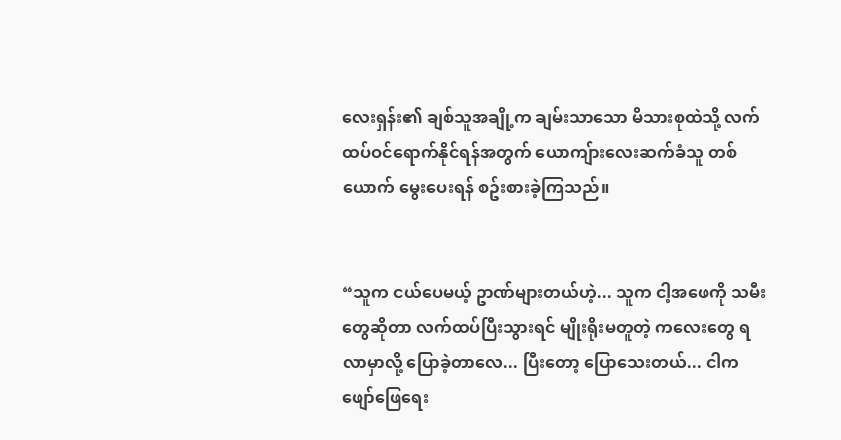လေးရှန်း၏ ချစ်သူအချို့က ချမ်းသာသော မိသားစုထဲသို့ လက်ထပ်ဝင်ရောက်နိုင်ရန်အတွက် ယောကျ်ားလေးဆက်ခံသူ တစ်ယောက် မွေးပေးရန် စဥ်းစားခဲ့ကြသည်။


“သူက ငယ်ပေမယ့် ဥာဏ်များတယ်ဟဲ့... သူက ငါ့အဖေကို သမီးတွေဆိုတာ လက်ထပ်ပြီးသွားရင် မျိုးရိုးမတူတဲ့ ကလေးတွေ ရလာမှာလို့ ပြောခဲ့တာလေ... ပြီးတော့ ပြောသေးတယ်... ငါက ဖျော်ဖြေရေး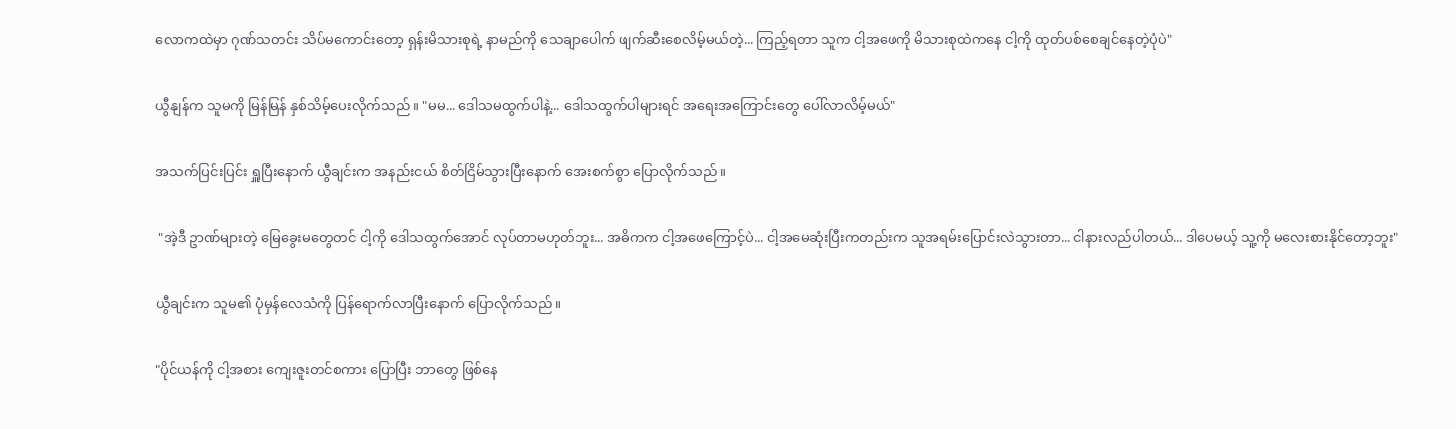လောကထဲမှာ ဂုဏ်သတင်း သိပ်မကောင်းတော့ ရှန်းမိသားစုရဲ့ နာမည်ကို သေချာပေါက် ဖျက်ဆီးစေလိမ့်မယ်တဲ့... ကြည့်ရတာ သူက ငါ့အဖေကို မိသားစုထဲကနေ ငါ့ကို ထုတ်ပစ်စေချင်နေတဲ့ပုံပဲ"


ယွီနျန်က သူမကို မြန်မြန် နှစ်သိမ့်ပေးလိုက်သည်။ "မမ... ဒေါသမထွက်ပါနဲ့... ဒေါသထွက်ပါများရင် အရေးအကြောင်းတွေ ပေါ်လာလိမ့်မယ်"


အသက်ပြင်းပြင်း ရှူပြီးနောက် ယွီချင်းက အနည်းငယ် စိတ်ငြိမ်သွားပြီးနောက် အေးစက်စွာ ပြောလိုက်သည်။


 "အဲ့ဒီ ဥာဏ်များတဲ့ မြေခွေးမတွေတင် ငါ့ကို ဒေါသထွက်အောင် လုပ်တာမဟုတ်ဘူး... အဓိကက ငါ့အဖေကြောင့်ပဲ... ငါ့အမေဆုံးပြီးကတည်းက သူအရမ်းပြောင်းလဲသွားတာ... ငါနားလည်ပါတယ်... ဒါပေမယ့် သူ့ကို မလေးစားနိုင်တော့ဘူး"


ယွီချင်းက သူမ၏ ပုံမှန်လေသံကို ပြန်ရောက်လာပြီးနောက် ပြောလိုက်သည်။


"ပိုင်ယန်ကို ငါ့အစား ကျေးဇူးတင်စကား ပြောပြီး ဘာတွေ ဖြစ်နေ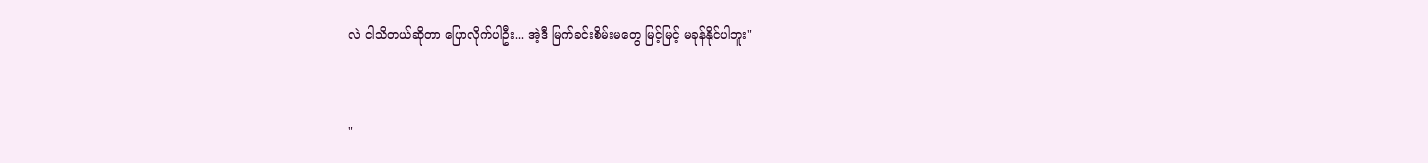လဲ ငါသိတယ်ဆိုတာ ပြောလိုက်ပါဦး... အဲ့ဒီ မြက်ခင်းစိမ်းမတွေ မြင့်မြင့် မခုန်နိုင်ပါဘူး"


"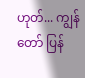ဟုတ်... ကျွန်တော် ပြန်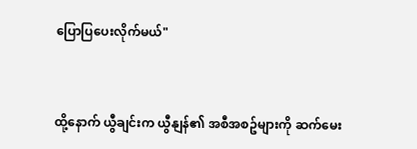ပြောပြပေးလိုက်မယ်"


ထို့နောက် ယွီချင်းက ယွီနျန်၏ အစီအစဥ်များကို ဆက်မေး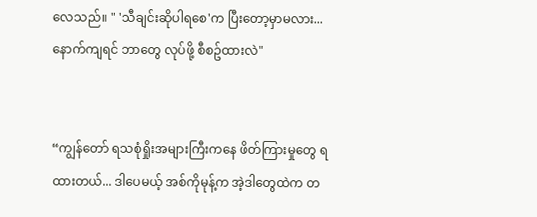လေသည်။ " 'သီချင်းဆိုပါရစေ'က ပြီးတော့မှာမလား... နောက်ကျရင် ဘာတွေ လုပ်ဖို့ စီစဥ်ထားလဲ"


“ကျွန်တော် ရသစုံရှိုးအများကြီးကနေ ဖိတ်ကြားမှုတွေ ရထားတယ်... ဒါပေမယ့် အစ်ကိုမုန့်က အဲ့ဒါတွေထဲက တ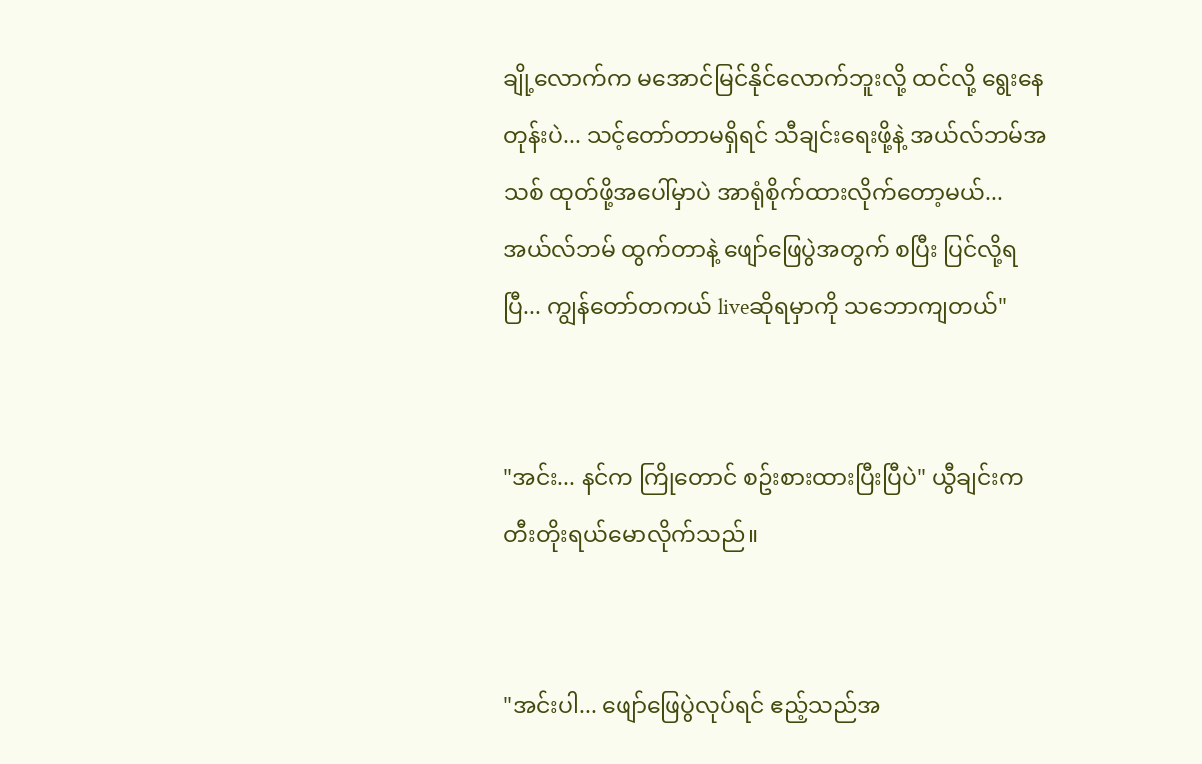ချို့လောက်က မအောင်မြင်နိုင်လောက်ဘူးလို့ ထင်လို့ ရွေးနေတုန်းပဲ... သင့်တော်တာမရှိရင် သီချင်းရေးဖို့နဲ့ အယ်လ်ဘမ်အသစ် ထုတ်ဖို့အပေါ်မှာပဲ အာရုံစိုက်ထားလိုက်တော့မယ်... အယ်လ်ဘမ် ထွက်တာနဲ့ ဖျော်ဖြေပွဲအတွက် စပြီး ပြင်လို့ရပြီ... ကျွန်တော်တကယ် liveဆိုရမှာကို သဘောကျတယ်"


"အင်း... နင်က ကြိုတောင် စဥ်းစားထားပြီးပြီပဲ" ယွီချင်းက တီးတိုးရယ်မောလိုက်သည်။


"အင်းပါ... ဖျော်ဖြေပွဲလုပ်ရင် ဧည့်သည်အ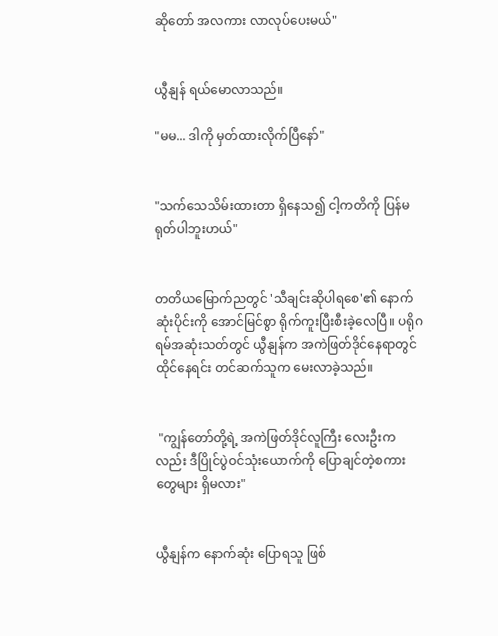ဆိုတော် အလကား လာလုပ်ပေးမယ်"


ယွီနျန် ရယ်မောလာသည်။

"မမ... ဒါကို မှတ်ထားလိုက်ပြီနော်"


"သက်သေသိမ်းထားတာ ရှိနေသ၍ ငါ့ကတိကို ပြန်မရုတ်ပါဘူးဟယ်"


တတိယမြောက်ညတွင် 'သီချင်းဆိုပါရစေ'၏ နောက်ဆုံးပိုင်းကို အောင်မြင်စွာ ရိုက်ကူးပြီးစီးခဲ့လေပြီ။ ပရိုဂရမ်အဆုံးသတ်တွင် ယွီနျန်က အကဲဖြတ်ဒိုင်နေရာတွင် ထိုင်နေရင်း တင်ဆက်သူက မေးလာခဲ့သည်။


 "ကျွန်တော်တို့ရဲ့ အကဲဖြတ်ဒိုင်လူကြီး လေးဦးကလည်း ဒီပြိုင်ပွဲဝင်သုံးယောက်ကို ပြောချင်တဲ့စကားတွေများ ရှိမလား"


ယွီနျန်က နောက်ဆုံး ပြောရသူ ဖြစ်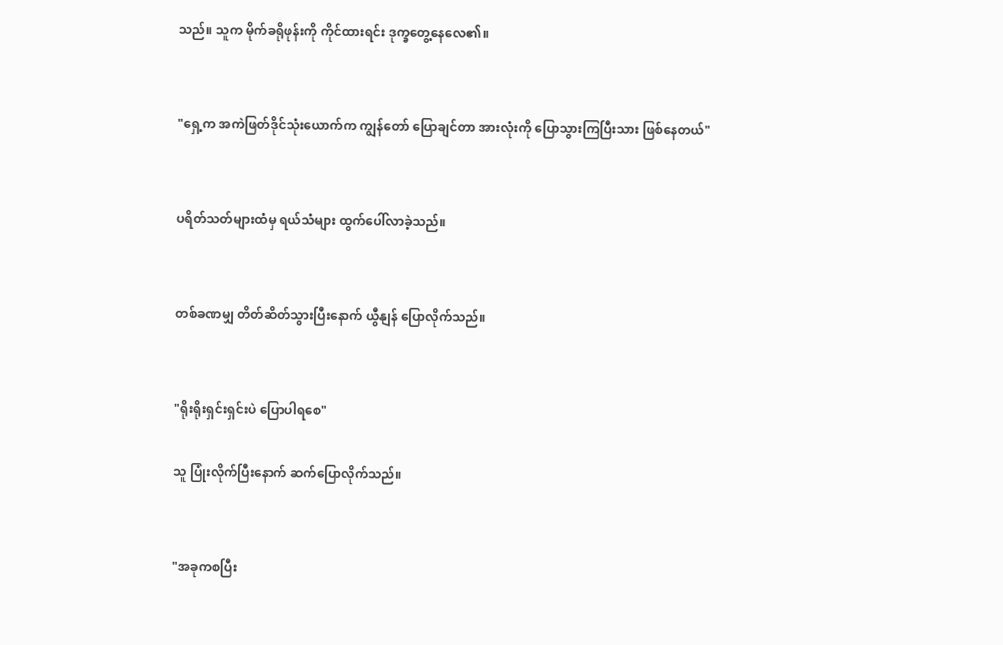သည်။ သူက မိုက်ခရိုဖုန်းကို ကိုင်ထားရင်း ဒုက္ခတွေ့နေလေ၏။


"ရှေ့က အကဲဖြတ်ဒိုင်သုံးယောက်က ကျွန်တော် ပြောချင်တာ အားလုံးကို ပြောသွားကြပြီးသား ဖြစ်နေတယ်"


ပရိတ်သတ်များထံမှ ရယ်သံများ ထွက်ပေါ်လာခဲ့သည်။


တစ်ခဏမျှ တိတ်ဆိတ်သွားပြီးနောက် ယွီနျန် ပြောလိုက်သည်။


"ရိုးရိုးရှင်းရှင်းပဲ ပြောပါရစေ"

သူ ပြုံးလိုက်ပြီးနောက် ဆက်ပြောလိုက်သည်။


"အခုကစပြီး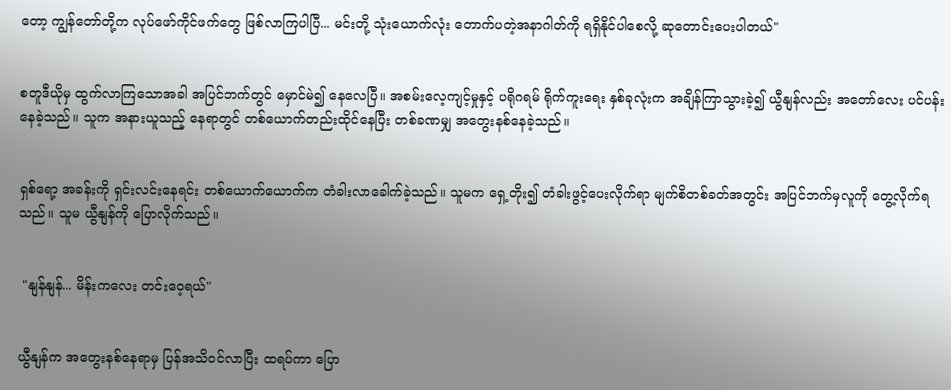တော့ ကျွန်တော်တို့က လုပ်ဖော်ကိုင်ဖက်တွေ ဖြစ်လာကြပါပြီ... မင်းတို့ သုံးယောက်လုံး တောက်ပတဲ့အနာဂါတ်ကို ရရှိနိုင်ပါစေလို့ ဆုတောင်းပေးပါတယ်"


စတူဒီယိုမှ ထွက်လာကြသောအခါ အပြင်ဘက်တွင် မှောင်မဲ၍ နေလေပြီ။ အစမ်းလေ့ကျင့်မှုနှင့် ပရိုဂရမ် ရိုက်ကူးရေး နှစ်ခုလုံးက အချိန်ကြာသွားခဲ့၍ ယွီနျန်လည်း အတော်လေး ပင်ပန်းနေခဲ့သည်။ သူက အနားယူသည့် နေရာတွင် တစ်ယောက်တည်းထိုင်နေပြီး တစ်ခဏမျှ အတွေးနစ်နေခဲ့သည်။


ရှစ်ရော့ အခန်းကို ရှင်းလင်းနေရင်း တစ်ယောက်ယောက်က တံခါးလာခေါက်ခဲ့သည်။ သူမက ရှေ့တိုး၍ တံခါးဖွင့်ပေးလိုက်ရာ မျက်စိတစ်ခတ်အတွင်း အပြင်ဘက်မှလူကို တွေ့လိုက်ရသည်။ သူမ ယွီနျန်ကို ပြောလိုက်သည်။


 "နျန်နျန်... မိန်းကလေး တင်းဝေ့ရယ်"


ယွီနျန်က အတွေးနစ်နေရာမှ ပြန်အသိဝင်လာပြီး ထရပ်ကာ ပြော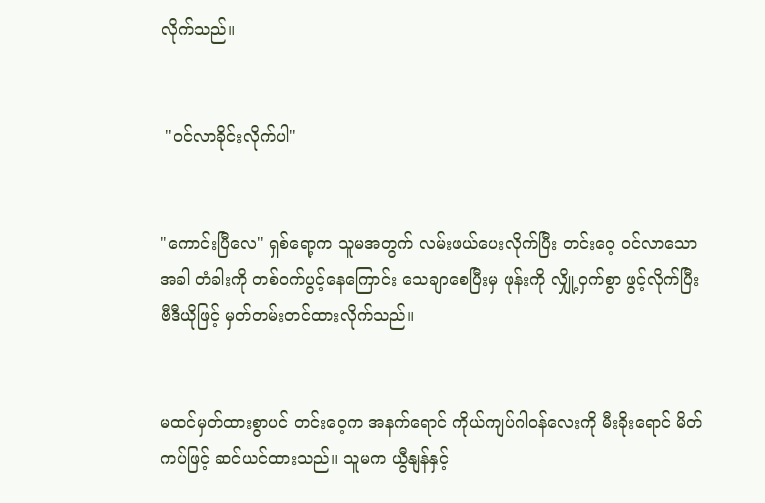လိုက်သည်။


 "ဝင်လာခိုင်းလိုက်ပါ"


"ကောင်းပြီလေ" ရှစ်ရော့က သူမအတွက် လမ်းဖယ်ပေးလိုက်ပြီး တင်းဝေ့ ဝင်လာသောအခါ တံခါးကို တစ်ဝက်ပွင့်နေကြောင်း သေချာစေပြီးမှ ဖုန်းကို လျှို့ဝှက်စွာ ဖွင့်လိုက်ပြီး ဗီဒီယိုဖြင့် မှတ်တမ်းတင်ထားလိုက်သည်။


မထင်မှတ်ထားစွာပင် တင်းဝေ့က အနက်ရောင် ကိုယ်ကျပ်ဂါဝန်လေးကို မီးခိုးရောင် မိတ်ကပ်ဖြင့် ဆင်ယင်ထားသည်။ သူမက ယွီနျန်နှင့်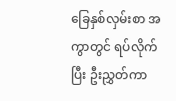ခြေနှစ်လှမ်းစာ အကွာတွင် ရပ်လိုက်ပြီး ဦးညွှတ်ကာ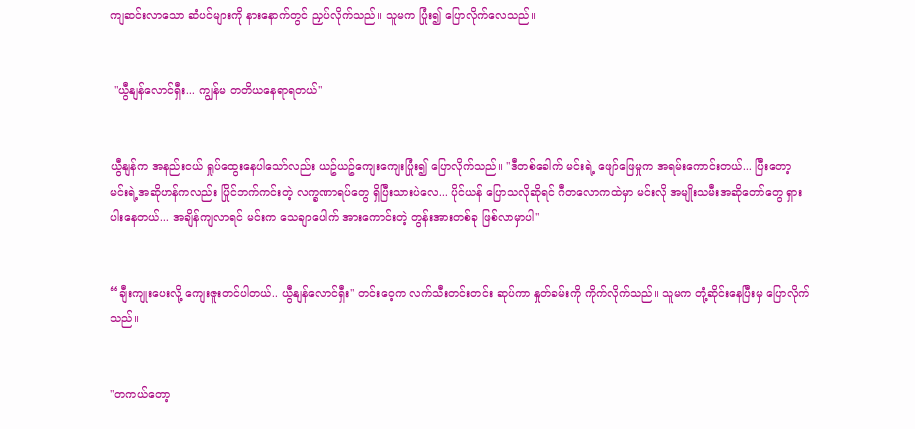ကျဆင်းလာသော ဆံပင်များကို နားနောက်တွင် ညှပ်လိုက်သည်။ သူမက ပြုံး၍ ပြောလိုက်လေသည်။


 "ယွီနျန်လောင်ရှီး... ကျွန်မ တတိယနေရာရတယ်"


ယွီနျန်က အနည်းငယ် ရှုပ်ထွေးနေပါသော်လည်း ယဥ်ယဥ်ကျေးကျေးပြုံး၍ ပြောလိုက်သည်။ "ဒီတစ်ခေါက် မင်းရဲ့ ဖျော်ဖြေမှုက အရမ်းကောင်းတယ်... ပြီးတော့ မင်းရဲ့အဆိုဟန်ကလည်း ပြိုင်ဘက်ကင်းတဲ့ လက္ခဏာရပ်တွေ ရှိပြီးသားပဲလေ... ပိုင်ယန် ပြောသလိုဆိုရင် ဂီတလောကထဲမှာ မင်းလို အမျိုးသမီးအဆိုတော်တွေ ရှားပါးနေတယ်... အချိန်ကျလာရင် မင်းက သေချာပေါက် အားကောင်းတဲ့ တွန်းအားတစ်ခု ဖြစ်လာမှာပါ"


“ချီးကျုးပေးလို့ ကျေးဇူးတင်ပါတယ်.. ယွီနျန်လောင်ရှီး" တင်းဝေ့က လက်သီးတင်းတင်း ဆုပ်ကာ နှုတ်ခမ်းကို ကိုက်လိုက်သည်။ သူမက တုံ့ဆိုင်းနေပြီးမှ ပြောလိုက်သည်။


"တကယ်တော့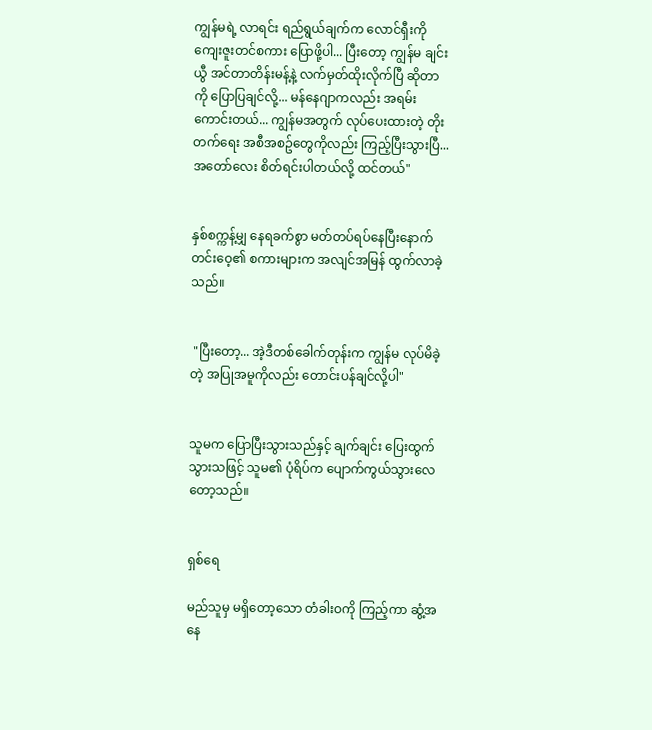ကျွန်မရဲ့ လာရင်း ရည်ရွယ်ချက်က လောင်ရှီးကို ကျေးဇူးတင်စကား ပြောဖို့ပါ... ပြီးတော့ ကျွန်မ ချင်းယွီ အင်တာတိန်းမန့်နဲ့ လက်မှတ်ထိုးလိုက်ပြီ ဆိုတာကို ပြောပြချင်လို့... မန်နေဂျာကလည်း အရမ်း ကောင်းတယ်... ကျွန်မအတွက် လုပ်ပေးထားတဲ့ တိုးတက်ရေး အစီအစဥ်တွေကိုလည်း ကြည့်ပြီးသွားပြီ... အတော်လေး စိတ်ရင်းပါတယ်လို့ ထင်တယ်"


နှစ်စက္ကန့်မျှ နေရခက်စွာ မတ်တပ်ရပ်နေပြီးနောက် တင်းဝေ့၏ စကားများက အလျင်အမြန် ထွက်လာခဲ့သည်။


 "ပြီးတော့... အဲ့ဒီတစ်ခေါက်တုန်းက ကျွန်မ လုပ်မိခဲ့တဲ့ အပြုအမူကိုလည်း တောင်းပန်ချင်လို့ပါ"


သူမက ပြောပြီးသွားသည်နှင့် ချက်ချင်း ပြေးထွက်သွားသဖြင့် သူမ၏ ပုံရိပ်က ပျောက်ကွယ်သွားလေတော့သည်။


ရှစ်ရေ

မည်သူမှ မရှိတော့သော တံခါးဝကို ကြည့်ကာ ဆွံ့အနေ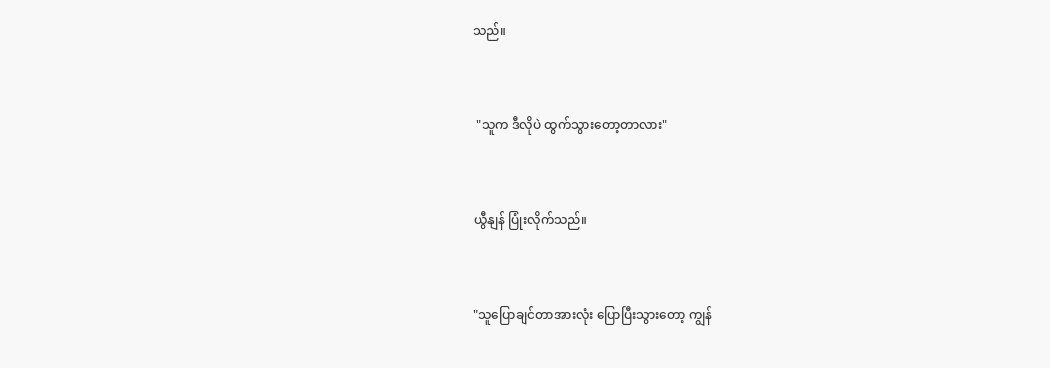သည်။


 "သူက ဒီလိုပဲ ထွက်သွားတော့တာလား"


ယွီနျန် ပြုံးလိုက်သည်။


"သူပြောချင်တာအားလုံး ပြောပြီးသွားတော့ ကျွန်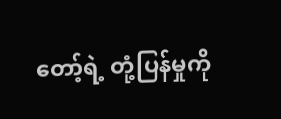တော့်ရဲ့ တုံ့ပြန်မှုကို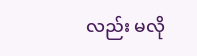လည်း မလို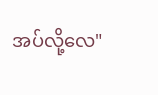အပ်လို့လေ"